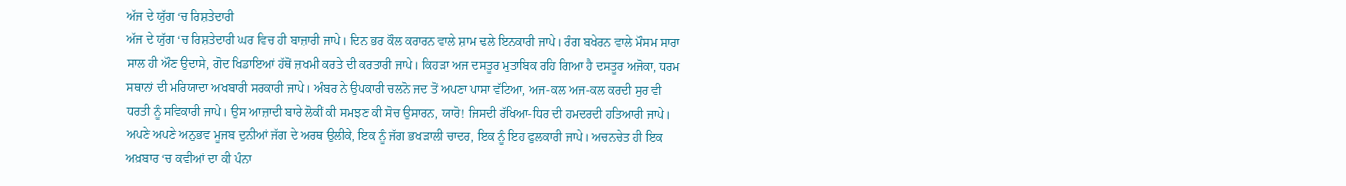ਅੱਜ ਦੇ ਯੁੱਗ ‘ਚ ਰਿਸ਼ਤੇਦਾਰੀ
ਅੱਜ ਦੇ ਯੁੱਗ ‘ਚ ਰਿਸ਼ਤੇਦਾਰੀ ਘਰ ਵਿਚ ਹੀ ਬਾਜ਼ਾਰੀ ਜਾਪੇ। ਦਿਨ ਭਰ ਕੌਲ ਕਰਾਰਨ ਵਾਲੇ ਸ਼ਾਮ ਢਲੇ ਇਨਕਾਰੀ ਜਾਪੇ। ਰੰਗ ਬਖੇਰਨ ਵਾਲੇ ਮੌਸਮ ਸਾਰਾ ਸਾਲ ਹੀ ਔਣ ਉਦਾਸੇ, ਗੋਦ ਖਿਡਾਇਆਂ ਹੱਥੋਂ ਜ਼ਖਮੀ ਕਰਤੇ ਦੀ ਕਰਤਾਰੀ ਜਾਪੇ। ਕਿਹੜਾ ਅਜ ਦਸਤੂਰ ਮੁਤਾਬਿਕ ਰਹਿ ਗਿਆ ਹੈ ਦਸਤੂਰ ਅਜੋਕਾ, ਧਰਮ ਸਥਾਨਾਂ ਦੀ ਮਰਿਯਾਦਾ ਅਖਬਾਰੀ ਸਰਕਾਰੀ ਜਾਪੇ। ਅੰਬਰ ਨੇ ਉਪਕਾਰੀ ਚਲਨੋ ਜਦ ਤੋਂ ਅਪਣਾ ਪਾਸਾ ਵੱਟਿਆ, ਅਜ-ਕਲ ਅਜ-ਕਲ ਕਰਦੀ ਸੁਰ ਵੀ ਧਰਤੀ ਨੂੰ ਸਵਿਕਾਰੀ ਜਾਪੇ। ਉਸ ਆਜ਼ਾਦੀ ਬਾਰੇ ਲੋਕੀਂ ਕੀ ਸਮਝਣ ਕੀ ਸੋਚ ਉਸਾਰਨ, ਯਾਰੋ! ਜਿਸਦੀ ਰੱਖਿਆ-ਧਿਰ ਦੀ ਹਮਦਰਦੀ ਹਤਿਆਰੀ ਜਾਪੇ। ਅਪਣੇ ਅਪਣੇ ਅਨੁਭਵ ਮੂਜਬ ਦੁਨੀਆਂ ਜੱਗ ਦੇ ਅਰਥ ਉਲੀਕੇ, ਇਕ ਨੂੰ ਜੱਗ ਭਖੜਾਲੀ ਚਾਦਰ, ਇਕ ਨੂੰ ਇਹ ਫੁਲਕਾਰੀ ਜਾਪੇ। ਅਚਨਚੇਤ ਹੀ ਇਕ ਅਖ਼ਬਾਰ ‘ਚ ਕਵੀਆਂ ਦਾ ਕੀ ਪੰਨਾ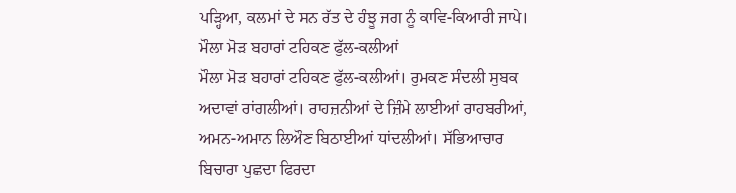ਪੜ੍ਹਿਆ, ਕਲਮਾਂ ਦੇ ਸਨ ਰੱਤ ਦੇ ਹੰਝੂ ਜਗ ਨੂੰ ਕਾਵਿ-ਕਿਆਰੀ ਜਾਪੇ।
ਮੌਲਾ ਮੋੜ ਬਹਾਰਾਂ ਟਹਿਕਣ ਫੁੱਲ-ਕਲੀਆਂ
ਮੌਲਾ ਮੋੜ ਬਹਾਰਾਂ ਟਹਿਕਣ ਫੁੱਲ-ਕਲੀਆਂ। ਰੁਮਕਣ ਸੰਦਲੀ ਸੁਬਕ ਅਦਾਵਾਂ ਰਾਂਗਲੀਆਂ। ਰਾਹਜ਼ਨੀਆਂ ਦੇ ਜ਼ਿੰਮੇ ਲਾਈਆਂ ਰਾਹਬਰੀਆਂ, ਅਮਨ-ਅਮਾਨ ਲਿਔਣ ਬਿਠਾਈਆਂ ਧਾਂਦਲੀਆਂ। ਸੱਭਿਆਚਾਰ ਬਿਚਾਰਾ ਪੁਛਦਾ ਫਿਰਦਾ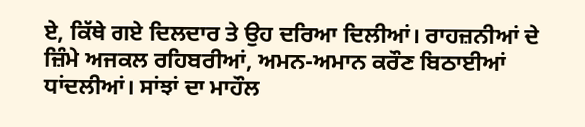ਏ, ਕਿੱਥੇ ਗਏ ਦਿਲਦਾਰ ਤੇ ਉਹ ਦਰਿਆ ਦਿਲੀਆਂ। ਰਾਹਜ਼ਨੀਆਂ ਦੇ ਜ਼ਿੰਮੇ ਅਜਕਲ ਰਹਿਬਰੀਆਂ, ਅਮਨ-ਅਮਾਨ ਕਰੌਣ ਬਿਠਾਈਆਂ ਧਾਂਦਲੀਆਂ। ਸਾਂਝਾਂ ਦਾ ਮਾਹੌਲ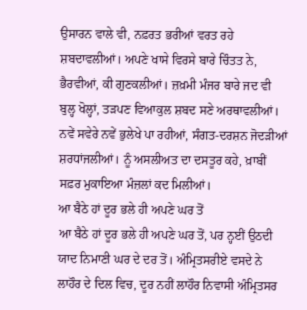ਉਸਾਰਨ ਵਾਲੇ ਵੀ, ਨਫ਼ਰਤ ਭਰੀਆਂ ਵਰਤ ਰਹੇ ਸ਼ਬਦਾਵਲੀਆਂ। ਅਪਣੇ ਖਾਸੇ ਵਿਰਸੇ ਬਾਰੇ ਚਿੰਤਤ ਨੇ, ਭੈਰਵੀਆਂ, ਕੀ ਗੁਣਕਲੀਆਂ। ਜ਼ਖ਼ਮੀ ਮੰਜਰ ਬਾਰੇ ਜਦ ਵੀ ਬੁਲ੍ਹ ਖੋਲ੍ਹਾਂ, ਤੜਪਣ ਵਿਆਕੁਲ ਸ਼ਬਦ ਸਣੇ ਅਰਥਾਵਲੀਆਂ। ਨਵੇਂ ਸਵੇਰੇ ਨਵੇਂ ਭੁਲੇਖੇ ਪਾ ਰਹੀਆਂ, ਸੰਗਤ-ਦਰਸ਼ਨ ਜੋਦੜੀਆਂ ਸ਼ਰਧਾਂਜਲੀਆਂ। ਨੂੰ ਅਸਲੀਅਤ ਦਾ ਦਸਤੂਰ ਕਹੇ, ਖ਼ਾਬੀਂ ਸਫ਼ਰ ਮੁਕਾਇਆ ਮੰਜ਼ਲਾਂ ਕਦ ਮਿਲੀਆਂ।
ਆ ਬੈਠੇ ਹਾਂ ਦੂਰ ਭਲੇ ਹੀ ਅਪਣੇ ਘਰ ਤੋਂ
ਆ ਬੈਠੇ ਹਾਂ ਦੂਰ ਭਲੇ ਹੀ ਅਪਣੇ ਘਰ ਤੋਂ, ਪਰ ਨ੍ਹਈਂ ਉਠਦੀ ਯਾਦ ਨਿਮਾਣੀ ਘਰ ਦੇ ਦਰ ਤੋਂ। ਅੰਮ੍ਰਿਤਸਰੀਏ ਵਸਦੇ ਨੇ ਲਾਹੌਰ ਦੇ ਦਿਲ ਵਿਚ, ਦੂਰ ਨਹੀਂ ਲਾਹੌਰ ਨਿਵਾਸੀ ਅੰਮ੍ਰਿਤਸਰ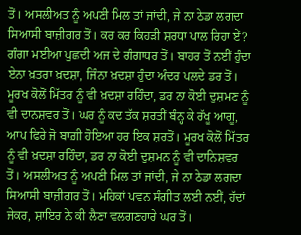ਤੋਂ। ਅਸਲੀਅਤ ਨੂੰ ਅਪਣੀ ਮਿਲ ਤਾਂ ਜਾਂਦੀ, ਜੇ ਨਾ ਠੇਡਾ ਲਗਦਾ ਸਿਆਸੀ ਬਾਜ਼ੀਗਰ ਤੋਂ। ਕਰ ਕਰ ਕਿਹੜੀ ਸ਼ਰਧਾ ਪਾਲ ਰਿਹਾ ਏਂ? ਗੰਗਾ ਮਈਆ ਪੁਛਦੀ ਅਜ ਦੇ ਗੰਗਾਧਰ ਤੋਂ। ਬਾਹਰ ਤੋਂ ਨਈਂ ਹੁੰਦਾ ਏਨਾ ਖ਼ਤਰਾ ਖ਼ਦਸ਼ਾ, ਜਿੰਨਾ ਖ਼ਦਸ਼ਾ ਹੁੰਦਾ ਅੰਦਰ ਪਲਦੇ ਡਰ ਤੋਂ। ਮੂਰਖ ਕੋਲੋਂ ਮਿੱਤਰ ਨੂੰ ਵੀ ਖ਼ਦਸ਼ਾ ਰਹਿੰਦਾ, ਡਰ ਨਾ ਕੋਈ ਦੁਸ਼ਮਣ ਨੂੰ ਵੀ ਦਾਨਸ਼ਵਰ ਤੋਂ। ਘਰ ਨੂੰ ਕਦ ਤੱਕ ਸ਼ਰਤੀਂ ਬੰਨ੍ਹ ਕੇ ਰੱਖੂ ਆਗੂ, ਆਪ ਫਿਰੇ ਜੋ ਬਾਗ਼ੀ ਹੋਇਆ ਹਰ ਇਕ ਸ਼ਰਤੋਂ। ਮੂਰਖ ਕੋਲੋਂ ਮਿੱਤਰ ਨੂੰ ਵੀ ਖ਼ਦਸ਼ਾ ਰਹਿੰਦਾ, ਡਰ ਨਾ ਕੋਈ ਦੁਸ਼ਮਨ ਨੂੰ ਵੀ ਦਾਨਿਸ਼ਵਰ ਤੋਂ। ਅਸਲੀਅਤ ਨੂੰ ਅਪਣੀ ਮਿਲ ਤਾਂ ਜਾਂਦੀ, ਜੇ ਨਾ ਠੇਡਾ ਲਗਦਾ ਸਿਆਸੀ ਬਾਜ਼ੀਗਰ ਤੋਂ। ਮਹਿਕਾਂ ਪਵਨ ਸੰਗੀਤ ਲਈ ਨਈਂ, ਹੱਦਾਂ ਜੇਕਰ, ਸ਼ਾਇਰ ਨੇ ਕੀ ਲੈਣਾ ਵਲਗਣਹਾਰੇ ਘਰ ਤੋਂ।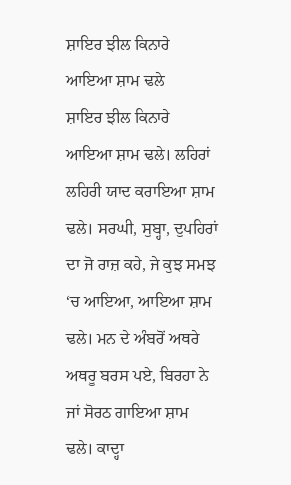ਸ਼ਾਇਰ ਝੀਲ ਕਿਨਾਰੇ ਆਇਆ ਸ਼ਾਮ ਢਲੇ
ਸ਼ਾਇਰ ਝੀਲ ਕਿਨਾਰੇ ਆਇਆ ਸ਼ਾਮ ਢਲੇ। ਲਹਿਰਾਂ ਲਹਿਰੀ ਯਾਦ ਕਰਾਇਆ ਸ਼ਾਮ ਢਲੇ। ਸਰਘੀ, ਸੁਬ੍ਹਾ, ਦੁਪਹਿਰਾਂ ਦਾ ਜੋ ਰਾਜ਼ ਕਹੇ, ਜੇ ਕੁਝ ਸਮਝ ‘ਚ ਆਇਆ, ਆਇਆ ਸ਼ਾਮ ਢਲੇ। ਮਨ ਦੇ ਅੰਬਰੋਂ ਅਥਰੇ ਅਥਰੂ ਬਰਸ ਪਏ, ਬਿਰਹਾ ਨੇ ਜਾਂ ਸੋਰਠ ਗਾਇਆ ਸ਼ਾਮ ਢਲੇ। ਕਾਦ੍ਹਾ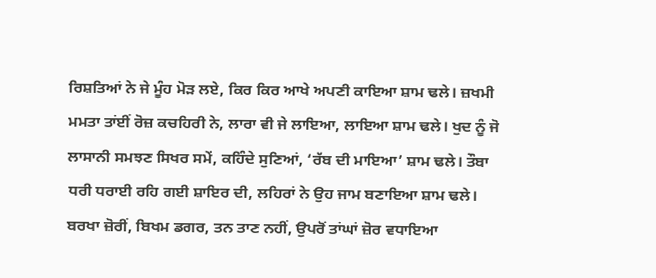ਰਿਸ਼ਤਿਆਂ ਨੇ ਜੇ ਮੂੰਹ ਮੋੜ ਲਏ, ਕਿਰ ਕਿਰ ਆਖੇ ਅਪਣੀ ਕਾਇਆ ਸ਼ਾਮ ਢਲੇ। ਜ਼ਖਮੀ ਮਮਤਾ ਤਾਂਈਂ ਰੋਜ਼ ਕਚਹਿਰੀ ਨੇ, ਲਾਰਾ ਵੀ ਜੇ ਲਾਇਆ, ਲਾਇਆ ਸ਼ਾਮ ਢਲੇ। ਖੁਦ ਨੂੰ ਜੋ ਲਾਸਾਨੀ ਸਮਝਣ ਸਿਖਰ ਸਮੇਂ, ਕਹਿੰਦੇ ਸੁਣਿਆਂ, ‘ਰੱਬ ਦੀ ਮਾਇਆ’ ਸ਼ਾਮ ਢਲੇ। ਤੌਬਾ ਧਰੀ ਧਰਾਈ ਰਹਿ ਗਈ ਸ਼ਾਇਰ ਦੀ, ਲਹਿਰਾਂ ਨੇ ਉਹ ਜਾਮ ਬਣਾਇਆ ਸ਼ਾਮ ਢਲੇ। ਬਰਖਾ ਜ਼ੋਰੀਂ, ਬਿਖਮ ਡਗਰ, ਤਨ ਤਾਣ ਨਹੀਂ, ਉਪਰੋਂ ਤਾਂਘਾਂ ਜ਼ੋਰ ਵਧਾਇਆ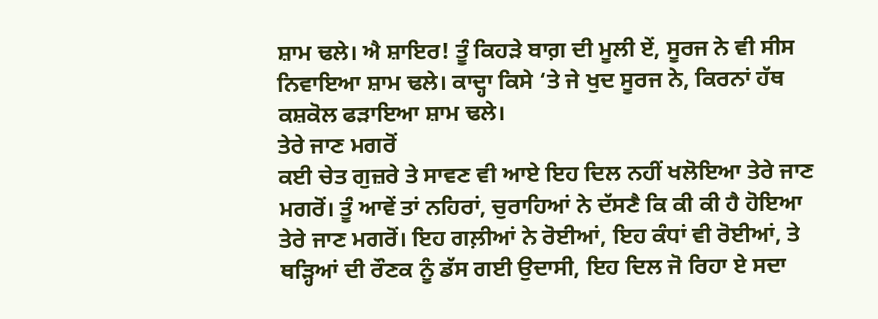ਸ਼ਾਮ ਢਲੇ। ਐ ਸ਼ਾਇਰ! ਤੂੰ ਕਿਹੜੇ ਬਾਗ਼ ਦੀ ਮੂਲੀ ਏਂ, ਸੂਰਜ ਨੇ ਵੀ ਸੀਸ ਨਿਵਾਇਆ ਸ਼ਾਮ ਢਲੇ। ਕਾਦ੍ਹਾ ਕਿਸੇ ‘ਤੇ ਜੇ ਖੁਦ ਸੂਰਜ ਨੇ, ਕਿਰਨਾਂ ਹੱਥ ਕਸ਼ਕੋਲ ਫੜਾਇਆ ਸ਼ਾਮ ਢਲੇ।
ਤੇਰੇ ਜਾਣ ਮਗਰੋਂ
ਕਈ ਚੇਤ ਗੁਜ਼ਰੇ ਤੇ ਸਾਵਣ ਵੀ ਆਏ ਇਹ ਦਿਲ ਨਹੀਂ ਖਲੋਇਆ ਤੇਰੇ ਜਾਣ ਮਗਰੋਂ। ਤੂੰ ਆਵੇਂ ਤਾਂ ਨਹਿਰਾਂ, ਚੁਰਾਹਿਆਂ ਨੇ ਦੱਸਣੈ ਕਿ ਕੀ ਕੀ ਹੈ ਹੋਇਆ ਤੇਰੇ ਜਾਣ ਮਗਰੋਂ। ਇਹ ਗਲ਼ੀਆਂ ਨੇ ਰੋਈਆਂ, ਇਹ ਕੰਧਾਂ ਵੀ ਰੋਈਆਂ, ਤੇ ਥੜ੍ਹਿਆਂ ਦੀ ਰੌਣਕ ਨੂੰ ਡੱਸ ਗਈ ਉਦਾਸੀ, ਇਹ ਦਿਲ ਜੋ ਰਿਹਾ ਏ ਸਦਾ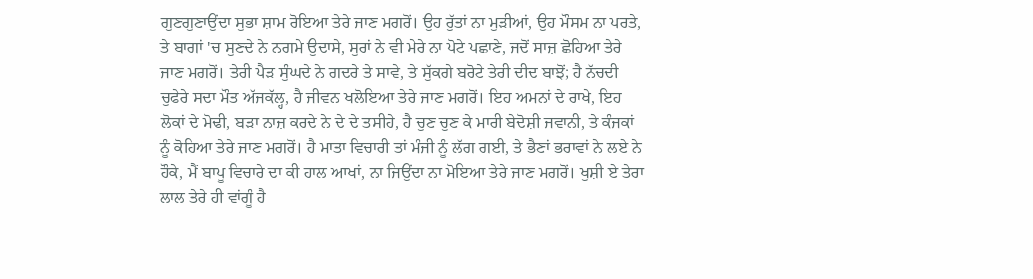ਗੁਣਗੁਣਾਉਂਦਾ ਸੁਭਾ ਸ਼ਾਮ ਰੋਇਆ ਤੇਰੇ ਜਾਣ ਮਗਰੋਂ। ਉਹ ਰੁੱਤਾਂ ਨਾ ਮੁੜੀਆਂ, ਉਹ ਮੌਸਮ ਨਾ ਪਰਤੇ, ਤੇ ਬਾਗਾਂ 'ਚ ਸੁਣਦੇ ਨੇ ਨਗਮੇ ਉਦਾਸੇ, ਸੁਰਾਂ ਨੇ ਵੀ ਮੇਰੇ ਨਾ ਪੋਟੇ ਪਛਾਣੇ, ਜਦੋਂ ਸਾਜ਼ ਛੋਹਿਆ ਤੇਰੇ ਜਾਣ ਮਗਰੋਂ। ਤੇਰੀ ਪੈੜ ਸੁੰਘਦੇ ਨੇ ਗਦਰੇ ਤੇ ਸਾਵੇ, ਤੇ ਸੁੱਕਗੇ ਬਰੋਟੇ ਤੇਰੀ ਦੀਦ ਬਾਝੋਂ; ਹੈ ਨੱਚਦੀ ਚੁਫੇਰੇ ਸਦਾ ਮੌਤ ਅੱਜਕੱਲ੍ਹ, ਹੈ ਜੀਵਨ ਖਲੋਇਆ ਤੇਰੇ ਜਾਣ ਮਗਰੋਂ। ਇਹ ਅਮਨਾਂ ਦੇ ਰਾਖੇ, ਇਹ ਲੋਕਾਂ ਦੇ ਮੋਢੀ, ਬੜਾ ਨਾਜ਼ ਕਰਦੇ ਨੇ ਦੇ ਦੇ ਤਸੀਹੇ, ਹੈ ਚੁਣ ਚੁਣ ਕੇ ਮਾਰੀ ਬੇਦੋਸ਼ੀ ਜਵਾਨੀ, ਤੇ ਕੰਜਕਾਂ ਨੂੰ ਕੋਹਿਆ ਤੇਰੇ ਜਾਣ ਮਗਰੋਂ। ਹੈ ਮਾਤਾ ਵਿਚਾਰੀ ਤਾਂ ਮੰਜੀ ਨੂੰ ਲੱਗ ਗਈ, ਤੇ ਭੈਣਾਂ ਭਰਾਵਾਂ ਨੇ ਲਏ ਨੇ ਹੌਕੇ, ਮੈਂ ਬਾਪੂ ਵਿਚਾਰੇ ਦਾ ਕੀ ਹਾਲ ਆਖਾਂ, ਨਾ ਜਿਉਂਦਾ ਨਾ ਮੋਇਆ ਤੇਰੇ ਜਾਣ ਮਗਰੋਂ। ਖੁਸ਼ੀ ਏ ਤੇਰਾ ਲਾਲ ਤੇਰੇ ਹੀ ਵਾਂਗੂੰ ਹੈ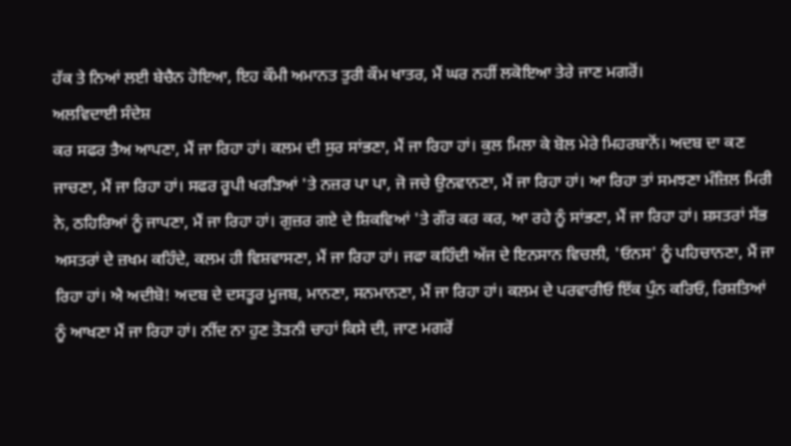ਹੱਕ ਤੇ ਨਿਆਂ ਲਈ ਬੇਚੈਨ ਹੋਇਆ, ਇਹ ਕੌਮੀ ਅਮਾਨਤ ਤੁਰੀ ਕੌਮ ਖਾਤਰ, ਮੈਂ ਘਰ ਨਹੀਂ ਲਕੋਇਆ ਤੇਰੇ ਜਾਣ ਮਗਰੋਂ।
ਅਲਵਿਦਾਈ ਸੰਦੇਸ਼
ਕਰ ਸਫਰ ਤੈਅ ਆਪਣਾ, ਮੈਂ ਜਾ ਰਿਹਾ ਹਾਂ। ਕਲਮ ਦੀ ਸੁਰ ਸਾਂਭਣਾ, ਮੈਂ ਜਾ ਰਿਹਾ ਹਾਂ। ਕੁਲ ਮਿਲਾ ਕੇ ਬੋਲ ਮੇਰੇ ਮਿਹਰਬਾਨੋਂ। ਅਦਬ ਦਾ ਕਣ ਜਾਚਣਾ, ਮੈਂ ਜਾ ਰਿਹਾ ਹਾਂ। ਸਫਰ ਰੂਪੀ ਖਰੜਿਆਂ 'ਤੇ ਨਜ਼ਰ ਪਾ ਪਾ, ਜੋ ਜਚੇ ਉਨਵਾਨਣਾ, ਮੈਂ ਜਾ ਰਿਹਾ ਹਾਂ। ਆ ਰਿਹਾ ਤਾਂ ਸਮਝਣਾ ਮੰਜ਼ਿਲ ਮਿਰੀ ਨੇ, ਠਹਿਰਿਆਂ ਨੂੰ ਜਾਪਣਾ, ਮੈਂ ਜਾ ਰਿਹਾ ਹਾਂ। ਗੁਜ਼ਰ ਗਏ ਦੇ ਸ਼ਿਕਵਿਆਂ 'ਤੇ ਗੌਰ ਕਰ ਕਰ, ਆ ਰਹੇ ਨੂੰ ਸਾਂਭਣਾ, ਮੈਂ ਜਾ ਰਿਹਾ ਹਾਂ। ਸ਼ਸਤਰਾਂ ਸੱਭ ਅਸਤਰਾਂ ਦੇ ਜ਼ਖਮ ਕਹਿੰਦੇ, ਕਲਮ ਹੀ ਵਿਸ਼ਵਾਸਣਾ, ਮੈਂ ਜਾ ਰਿਹਾ ਹਾਂ। ਜਫਾ ਕਹਿੰਦੀ ਅੱਜ ਦੇ ਇਨਸਾਨ ਵਿਚਲੀ, 'ਓਨਸ' ਨੂੰ ਪਹਿਚਾਨਣਾ, ਮੈਂ ਜਾ ਰਿਹਾ ਹਾਂ। ਐ ਅਦੀਬੋ! ਅਦਬ ਦੇ ਦਸਤੂਰ ਮੂਜਬ, ਮਾਨਣਾ, ਸਨਮਾਨਣਾ, ਮੈਂ ਜਾ ਰਿਹਾ ਹਾਂ। ਕਲਮ ਦੇ ਪਰਵਾਰੀਓ ਇੱਕ ਪੁੰਨ ਕਰਿਓ, ਰਿਸ਼ਤਿਆਂ ਨੂੰ ਆਖਣਾ ਮੈਂ ਜਾ ਰਿਹਾ ਹਾਂ। ਨੀਂਦ ਨਾ ਹੁਣ ਤੋੜਨੀ ਚਾਹਾਂ ਕਿਸੇ ਦੀ, ਜਾਣ ਮਗਰੋਂ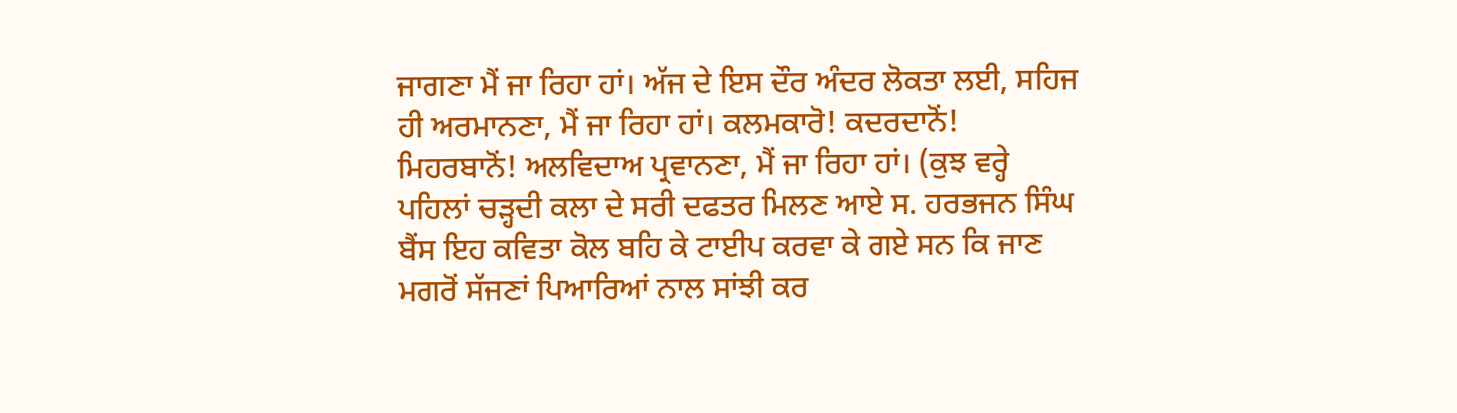ਜਾਗਣਾ ਮੈਂ ਜਾ ਰਿਹਾ ਹਾਂ। ਅੱਜ ਦੇ ਇਸ ਦੌਰ ਅੰਦਰ ਲੋਕਤਾ ਲਈ, ਸਹਿਜ ਹੀ ਅਰਮਾਨਣਾ, ਮੈਂ ਜਾ ਰਿਹਾ ਹਾਂ। ਕਲਮਕਾਰੋ! ਕਦਰਦਾਨੋਂ! ਮਿਹਰਬਾਨੋਂ! ਅਲਵਿਦਾਅ ਪ੍ਰਵਾਨਣਾ, ਮੈਂ ਜਾ ਰਿਹਾ ਹਾਂ। (ਕੁਝ ਵਰ੍ਹੇ ਪਹਿਲਾਂ ਚੜ੍ਹਦੀ ਕਲਾ ਦੇ ਸਰੀ ਦਫਤਰ ਮਿਲਣ ਆਏ ਸ. ਹਰਭਜਨ ਸਿੰਘ ਬੈਂਸ ਇਹ ਕਵਿਤਾ ਕੋਲ ਬਹਿ ਕੇ ਟਾਈਪ ਕਰਵਾ ਕੇ ਗਏ ਸਨ ਕਿ ਜਾਣ ਮਗਰੋਂ ਸੱਜਣਾਂ ਪਿਆਰਿਆਂ ਨਾਲ ਸਾਂਝੀ ਕਰ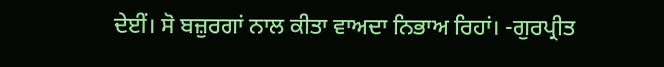ਦੇਈਂ। ਸੋ ਬਜ਼ੁਰਗਾਂ ਨਾਲ ਕੀਤਾ ਵਾਅਦਾ ਨਿਭਾਅ ਰਿਹਾਂ। -ਗੁਰਪ੍ਰੀਤ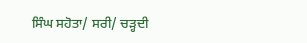ਸਿੰਘ ਸਹੋਤਾ/ ਸਰੀ/ ਚੜ੍ਹਦੀ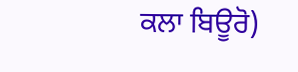ਕਲਾ ਬਿਊਰੋ)